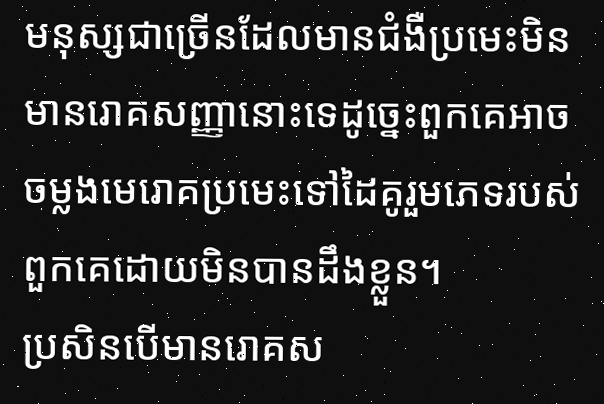មនុស្សជាច្រើនដែលមានជំងឺប្រមេះមិនមានរោគសញ្ញានោះទេដូច្នេះពួកគេអាចចម្លងមេរោគប្រមេះទៅដៃគូរួមភេទរបស់ពួកគេដោយមិនបានដឹងខ្លួន។
ប្រសិនបើមានរោគស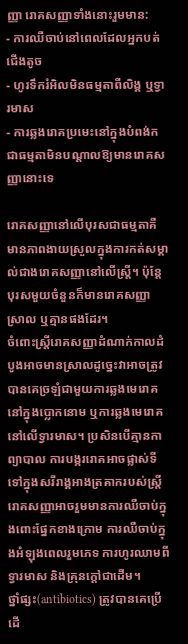ញ្ញា រោគសញ្ញាទាំងនោះរួមមាន:
- ការឈឺចាប់នៅពេលដែលអ្នកបត់ជើងតូច
- ហូរទឹករំអិលមិនធម្មតាពីលិង្គ ឬទ្វារមាស
- ការឆ្លងរោគប្រមេះនៅក្នុងបំពង់កជាធម្មតាមិនបណ្តាលឱ្យមានរោគសញ្ញានោះទេ

រោគសញ្ញានៅលើបុរសជាធម្មតាគឺមានភាពងាយស្រួលក្នុងការកត់សម្គាល់ជាងរោគសញ្ញានៅលើស្ត្រី។ ប៉ុន្តែបុរសមួយចំនួនក៏មានរោគសញ្ញាស្រាល ឬគ្មានផងដែរ។
ចំពោះស្ត្រីរោគសញ្ញាដំណាក់កាលដំបូងអាចមានស្រាលដូច្នេះវាអាចត្រូវបានគេច្រឡំជាមួយការឆ្លងមេរោគនៅក្នុងប្លោកនោម ឬការឆ្លងមេរោគនៅលើទ្វារមាស។ ប្រសិនបើគ្មានកាព្យាបាល ការបង្កររោគអាចផ្លាស់ទីទៅក្នុងសរីរាង្គអាងត្រគាករបស់ស្ត្រី រោគសញ្ញាអាចរួមមានការឈឺចាប់ក្នុងពោះផ្នែកខាងក្រោម ការឈឺចាប់ក្នុងអំឡុងពេលរួមភេទ ការហូរឈាមពីទ្វារមាស និងគ្រុនក្តៅជាដើម។
ថ្នាំផ្សះ(antibiotics) ត្រូវបានគេប្រើដើ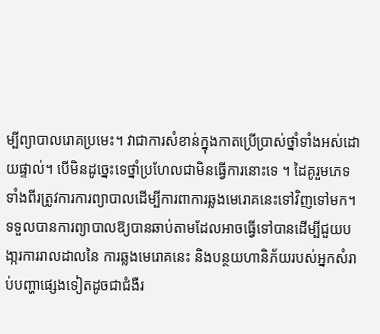ម្បីព្យាបាលរោគប្រមេះ។ វាជាការសំខាន់ក្នុងកាតប្រើប្រាស់ថ្នាំទាំងអស់ដោយផ្ទាល់។ បើមិនដូច្នេះទេថ្នាំប្រហែលជាមិនធ្វើការនោះទេ ។ ដៃគូរួមភេទទាំងពីរត្រូវការការព្យាបាលដើម្បីការពាការឆ្លងមេរោគនេះទៅវិញទៅមក។
ទទួលបានការព្យាបាលឱ្យបានឆាប់តាមដែលអាចធ្វើទៅបានដើម្បីជួយបងា្ករការរាលដាលនៃ ការឆ្លងមេរោគនេះ និងបន្ថយហានិភ័យរបស់អ្នកសំរាប់បញ្ហាផ្សេងទៀតដូចជាជំងឺរ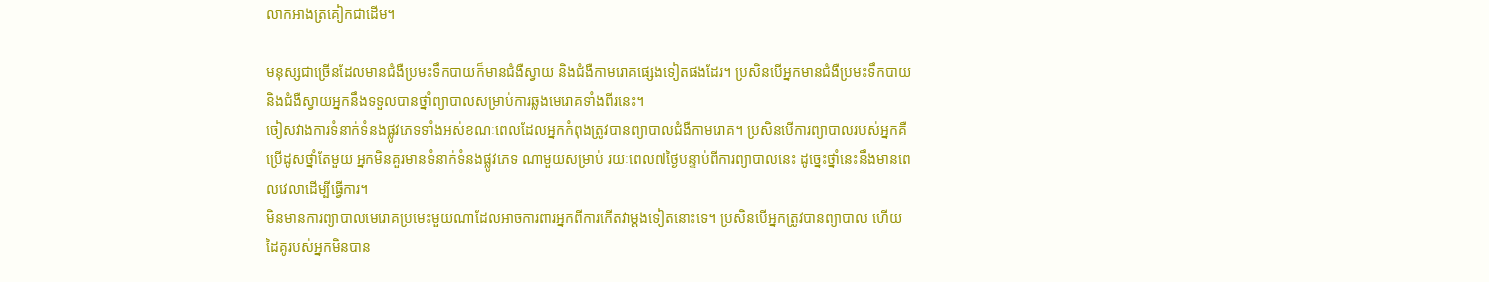លាកអាងត្រគៀកជាដើម។

មនុស្សជាច្រើនដែលមានជំងឺប្រមះទឹកបាយក៏មានជំងឺស្វាយ និងជំងឺកាមរោគផ្សេងទៀតផងដែរ។ ប្រសិនបើអ្នកមានជំងឺប្រមះទឹកបាយ និងជំងឺស្វាយអ្នកនឹងទទួលបានថ្នាំព្យាបាលសម្រាប់ការឆ្លងមេរោគទាំងពីរនេះ។
ចៀសវាងការទំនាក់ទំនងផ្លូវភេទទាំងអស់ខណៈពេលដែលអ្នកកំពុងត្រូវបានព្យាបាលជំងឺកាមរោគ។ ប្រសិនបើការព្យាបាលរបស់អ្នកគឺប្រើដូសថ្នាំតែមួយ អ្នកមិនគួរមានទំនាក់ទំនងផ្លូវភេទ ណាមួយសម្រាប់ រយៈពេល៧ថ្ងៃបន្ទាប់ពីការព្យាបាលនេះ ដូច្នេះថ្នាំនេះនឹងមានពេលវេលាដើម្បីធ្វើការ។
មិនមានការព្យាបាលមេរោគប្រមេះមួយណាដែលអាចការពារអ្នកពីការកើតវាម្តងទៀតនោះទេ។ ប្រសិនបើអ្នកត្រូវបានព្យាបាល ហើយដៃគូរបស់អ្នកមិនបាន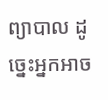ព្យាបាល ដូច្នេះអ្នកអាច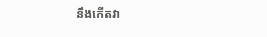នឹងកើតវា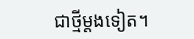ជាថ្មីម្តងទៀត។